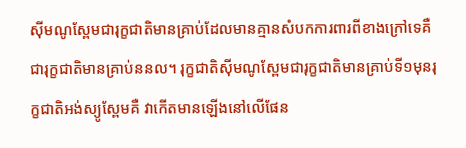ស៊ីមណូស្ពែមជារុក្ខជាតិមានគ្រាប់ដែលមានគ្មានសំបកការពារពីខាងក្រៅទេគឺជារុក្ខជាតិមានគ្រាប់ននល។ រុក្ខជាតិស៊ីមណូស្ពែមជារុក្ខជាតិមានគ្រាប់ទី១មុនរុក្ខជាតិអង់ស្យូស្ពែមគឺ វាកើតមានឡើងនៅលើផែន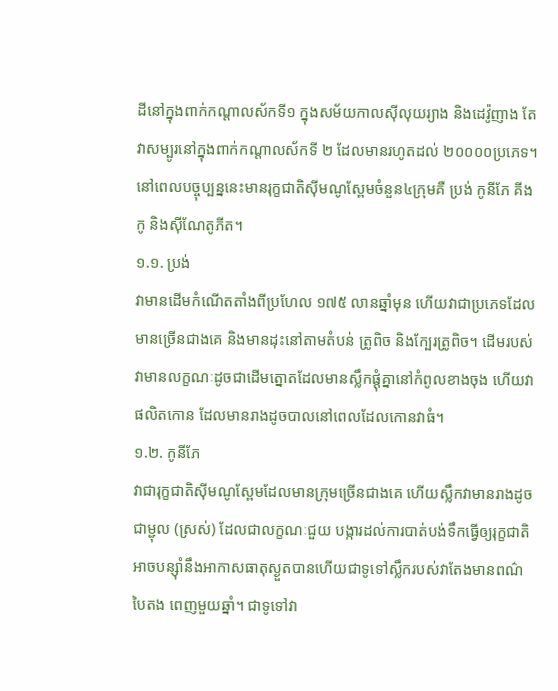ដីនៅក្នុងពាក់កណ្ដាលស័កទី១ ក្នុងសម័យកាលស៊ីលុយរ្យាង និងដេវ៉ូញាង តែវាសម្បូរនៅក្នុងពាក់កណ្តាលស័កទី ២ ដែលមានរហូតដល់ ២០០០០ប្រភេទ។ នៅពេលបច្ចុប្បន្ននេះមានរុក្ខជាតិស៊ីមណូស្ពែមចំនួន៤ក្រុមគឺ ប្រង់ កូនីភែ គីងកូ និងស៊ីណែតូភីត។
១.១. ប្រង់
វាមានដើមកំណើតតាំងពីប្រហែល ១៧៥ លានឆ្នាំមុន ហើយវាជាប្រភេទដែលមានច្រើនជាងគេ និងមានដុះនៅតាមតំបន់ ត្រូពិច និងក្បែរត្រូពិច។ ដើមរបស់វាមានលក្ខណៈដូចជាដើមត្នោតដែលមានស្លឹកផ្ដុំគ្នានៅកំពូលខាងចុង ហើយវាផលិតកោន ដែលមានរាងដូចបាលនៅពេលដែលកោនវាធំ។
១.២. កូនីភែ
វាជារុក្ខជាតិស៊ីមណូស្ពែមដែលមានក្រុមច្រើនជាងគេ ហើយស្លឹកវាមានរាងដូចជាម្ជុល (ស្រស់) ដែលជាលក្ខណៈជួយ បង្ការដល់ការបាត់បង់ទឹកធ្វើឲ្យរុក្ខជាតិអាចបន្ស៊ាំនឹងអាកាសធាតុស្ងួតបានហើយជាទូទៅស្លឹករបស់វាតែងមានពណ៌បៃតង ពេញមួយឆ្នាំ។ ជាទូទៅវា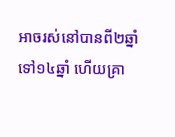អាចរស់នៅបានពី២ឆ្នាំទៅ១៤ឆ្នាំ ហើយគ្រា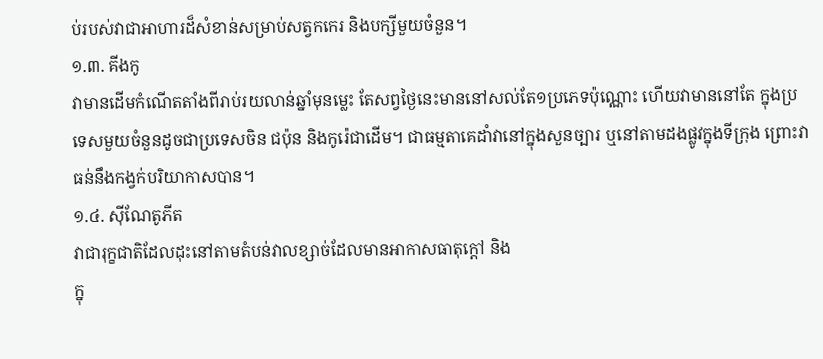ប់របស់វាជាអាហារដ៏សំខាន់សម្រាប់សត្វកកេរ និងបក្សីមួយចំនួន។
១.៣. គីងកូ
វាមានដើមកំណើតតាំងពីរាប់រយលាន់ឆ្នាំមុនម្លេះ តែសព្វថ្ងៃនេះមាននៅសល់តែ១ប្រភេទប៉ុណ្ណោះ ហើយវាមាននៅតែ ក្នុងប្រទេសមួយចំនួនដូចជាប្រទេសចិន ជប៉ុន និងកូរ៉េជាដើម។ ជាធម្មតាគេដាំវានៅក្នុងសួនច្បារ ឬនៅតាមដងផ្លូវក្នុងទីក្រុង ព្រោះវាធន់នឹងកង្វក់បរិយាកាសបាន។
១.៤. ស៊ីណែតូភីត
វាជារុក្ខជាតិដែលដុះនៅតាមតំបន់វាលខ្សាច់ដែលមានអាកាសធាតុក្តៅ និង
ក្នុ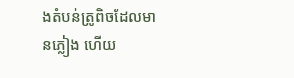ងតំបន់ត្រូពិចដែលមានភ្លៀង ហើយ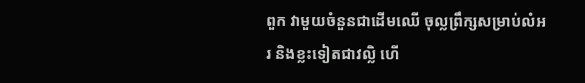ពួក វាមួយចំនួនជាដើមឈើ ចុល្លព្រឹក្សសម្រាប់លំអរ និងខ្លះទៀតជាវល្លិ ហើ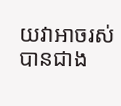យវាអាចរស់បានជាង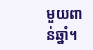មួយពាន់ឆ្នាំ។